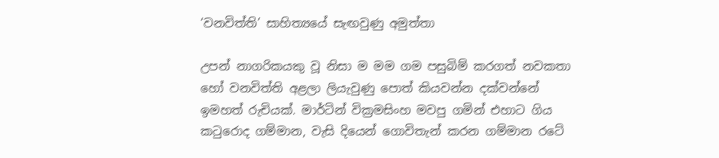‘වනවිත්ති’ සාහිත්‍යයේ සැඟවුණු අමුත්තා

උපන් නාගරිකයකු වූ නිසා ම මම ගම පසුබිම් කරගත් නවකතා හෝ වනවිත්ති අළලා ලියැවුණු පොත් කියවන්න දක්වන්නේ ඉමහත් රුචියක්. මාර්ටින් වික්‍රමසිංහ මවපු ගමින් එහාට ගිය කටුරොද ගම්මාන, වැසි දියෙන් ගොවිතැන් කරන ගම්මාන රටේ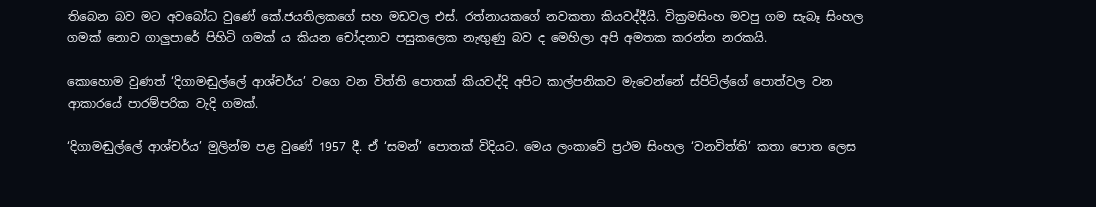තිබෙන බව මට අවබෝධ වුණේ කේ.ජයතිලකගේ සහ මඩවල එස්. රත්නායකගේ නවකතා කියවද්දීයි. වික්‍රමසිංහ මවපු ගම සැබෑ සිංහල ගමක් නොව ගාලුපාරේ පිහිටි ගමක් ය කියන චෝදනාව පසුකලෙක නැඟුණු බව ද මෙහිලා අපි අමතක කරන්න නරකයි.

කොහොම වුණත් ‘දිගාමඬුල්ලේ ආශ්චර්ය’ වගෙ වන විත්ති පොතක් කියවද්දි අපිට කාල්පනිකව මැවෙන්නේ ස්පිට්ල්ගේ පොත්වල වන ආකාරයේ පාරම්පරික වැදි ගමක්.

‘දිගාමඬුල්ලේ ආශ්චර්ය’ මුලින්ම පළ වුණේ 1957 දී. ඒ ‘සමන්’ පොතක් විදියට. මෙය ලංකාවේ ප්‍රථම සිංහල ‘වනවිත්ති’ කතා පොත ලෙස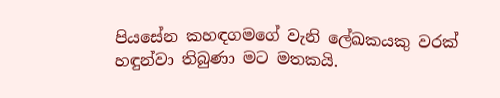පියසේන කහඳගමගේ වැනි ලේඛකයකු වරක් හඳුන්වා තිබුණා මට මතකයි.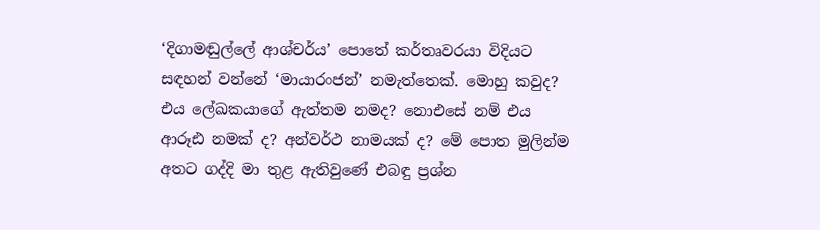‘දිගාමඬුල්ලේ ආශ්චර්ය’ පොතේ කර්තෘවරයා විදියට සඳහන් වන්නේ ‘මායාරංජන්’ නමැත්තෙක්. මොහු කවුද? එය ලේඛකයාගේ ඇත්තම නමද? නොඑසේ නම් එය ආරූඪ නමක් ද? අන්වර්ථ නාමයක් ද? මේ පොත මුලින්ම අතට ගද්දි මා තුළ ඇතිවුණේ එබඳු ප්‍රශ්න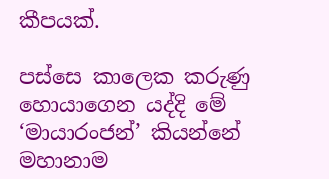කීපයක්.

පස්සෙ කාලෙක කරුණු හොයාගෙන යද්දි මේ ‘මායාරංජන්’ කියන්නේ මහානාම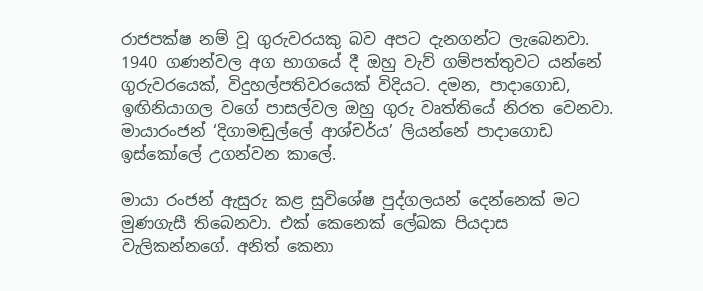රාජපක්ෂ නම් වූ ගුරුවරයකු බව අපට දැනගන්ට ලැබෙනවා. 1940 ගණන්වල අග භාගයේ දී ඔහු වැව් ගම්පත්තුවට යන්නේ ගුරුවරයෙක්, විදුහල්පතිවරයෙක් විදියට. දමන, පාදාගොඩ, ඉඟිනියාගල වගේ පාසල්වල ඔහු ගුරු වෘත්තියේ නිරත වෙනවා. මායාරංජන් ‘දිගාමඬුල්ලේ ආශ්චර්ය’ ලියන්නේ පාදාගොඩ ඉස්කෝලේ උගන්වන කාලේ.

මායා රංජන් ඇසුරු කළ සුවිශේෂ පුද්ගලයන් දෙන්නෙක් මට මුණගැසී තිබෙනවා. එක් කෙනෙක් ලේඛක පියදාස වැලිකන්නගේ. අනිත් කෙනා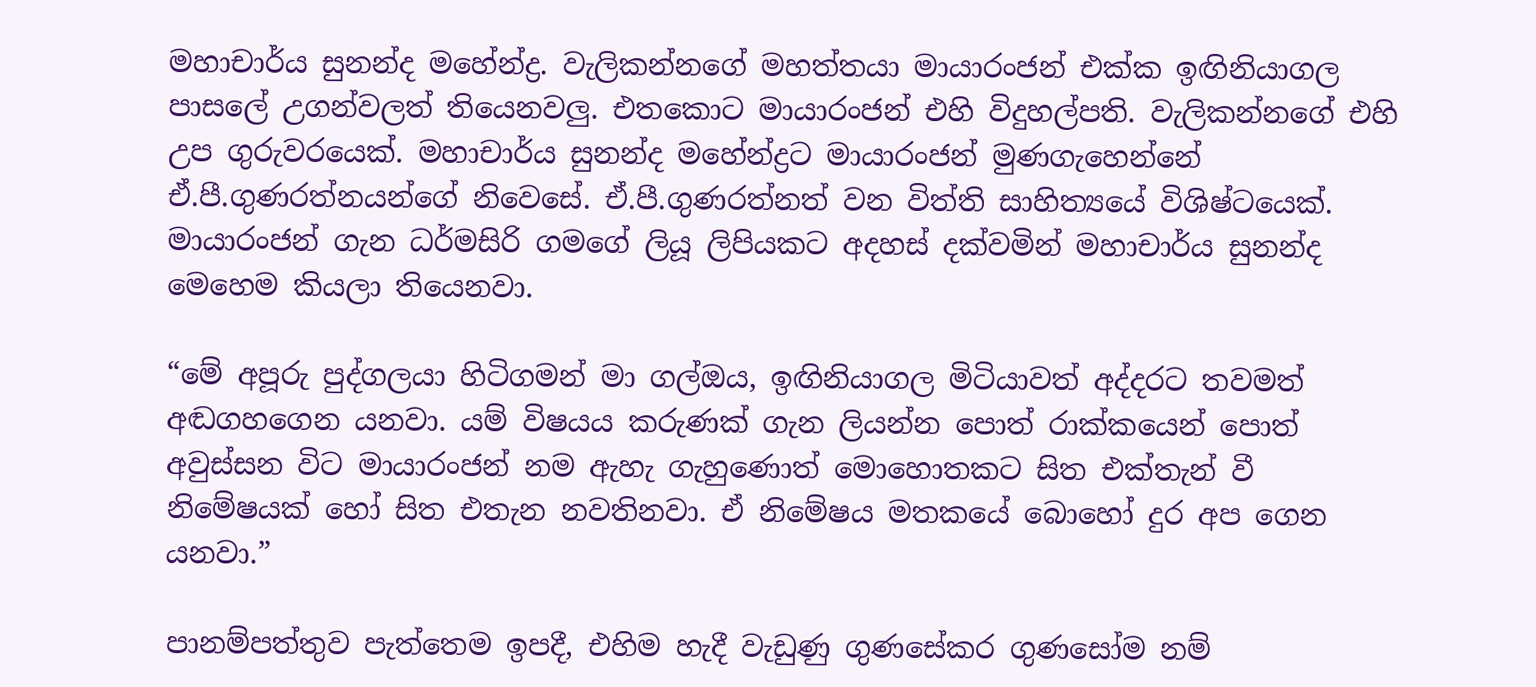මහාචාර්ය සුනන්ද මහේන්ද්‍ර. වැලිකන්නගේ මහත්තයා මායාරංජන් එක්ක ඉඟිනියාගල පාසලේ උගන්වලත් තියෙනවලු. එතකොට මායාරංජන් එහි විදුහල්පති. වැලිකන්නගේ එහි උප ගුරුවරයෙක්. මහාචාර්ය සුනන්ද මහේන්ද්‍රට මායාරංජන් මුණගැහෙන්නේ ඒ.පී.ගුණරත්නයන්ගේ නිවෙසේ. ඒ.පී.ගුණරත්නත් වන විත්ති සාහිත්‍යයේ විශිෂ්ටයෙක්. මායාරංජන් ගැන ධර්මසිරි ගමගේ ලියූ ලිපියකට අදහස් දක්වමින් මහාචාර්ය සුනන්ද මෙහෙම කියලා තියෙනවා.

“මේ අපූරු පුද්ගලයා හිටිගමන් මා ගල්ඔය, ඉඟිනියාගල මිටියාවත් අද්දරට තවමත් අඬගහගෙන යනවා. යම් විෂයය කරුණක් ගැන ලියන්න පොත් රාක්කයෙන් පොත් අවුස්සන විට මායාරංජන් නම ඇහැ ගැහුණොත් මොහොතකට සිත එක්තැන් වී නිමේෂයක් හෝ සිත එතැන නවතිනවා. ඒ නිමේෂය මතකයේ බොහෝ දුර අප ගෙන යනවා.”

පානම්පත්තුව පැත්තෙම ඉපදී, එහිම හැදී වැඩුණු ගුණසේකර ගුණසෝම නම්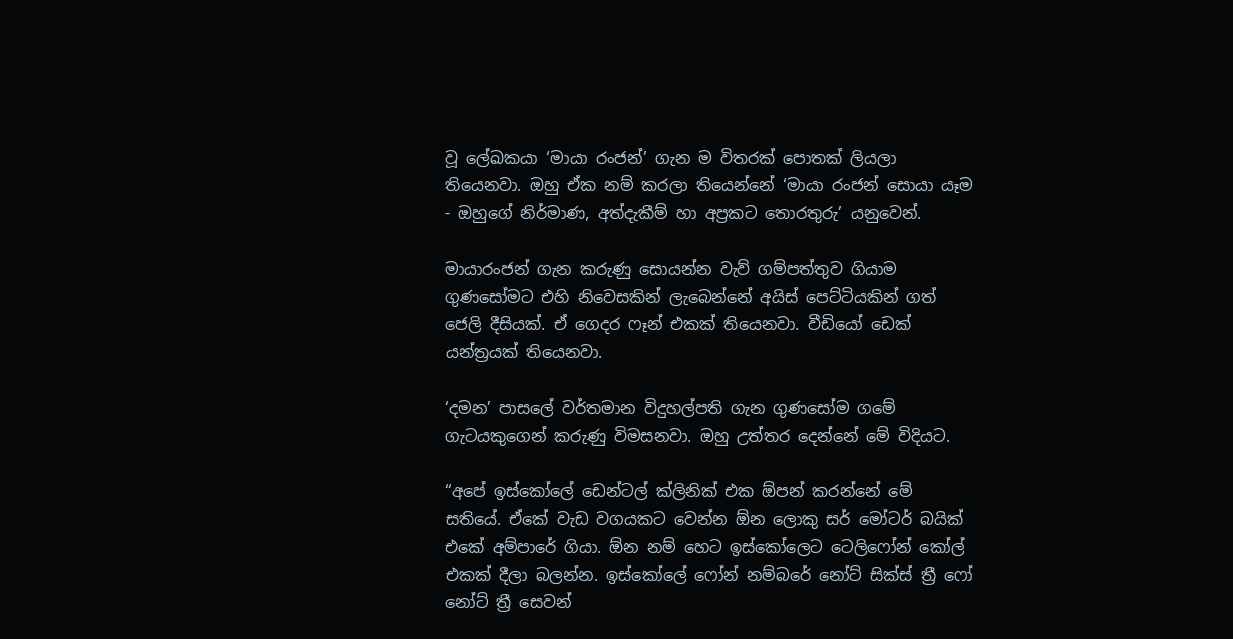වූ ලේඛකයා ‘මායා රංජන්’ ගැන ම විතරක් පොතක් ලියලා තියෙනවා. ඔහු ඒක නම් කරලා තියෙන්නේ ‘මායා රංජන් සොයා යෑම - ඔහුගේ නිර්මාණ, අත්දැකීම් හා අප්‍රකට තොරතුරු’ යනුවෙන්.

මායාරංජන් ගැන කරුණු සොයන්න වැව් ගම්පත්තුව ගියාම ගුණසෝමට එහි නිවෙසකින් ලැබෙන්නේ අයිස් පෙට්ටියකින් ගත් ජෙලි දීසියක්. ඒ ගෙදර ෆෑන් එකක් තියෙනවා. වීඩියෝ ඩෙක් යන්ත්‍රයක් තියෙනවා.

‘දමන’ පාසලේ වර්තමාන විදුහල්පති ගැන ගුණසෝම ගමේ ගැටයකුගෙන් කරුණු විමසනවා. ඔහු උත්තර දෙන්නේ මේ විදියට.

“අපේ ඉස්කෝලේ ඩෙන්ටල් ක්ලිනික් එක ඕපන් කරන්නේ මේ සතියේ. ඒකේ වැඩ වගයකට වෙන්න ඕන ලොකු සර් මෝටර් බයික් එකේ අම්පාරේ ගියා. ඕන නම් හෙට ඉස්කෝලෙට ටෙලිෆෝන් කෝල් එකක් දීලා බලන්න. ඉස්කෝලේ ෆෝන් නම්බරේ නෝට් සික්ස් ත්‍රී ෆෝ නෝට් ත්‍රී සෙවන්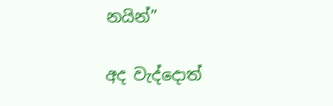නයින්”

අද වැද්දොත්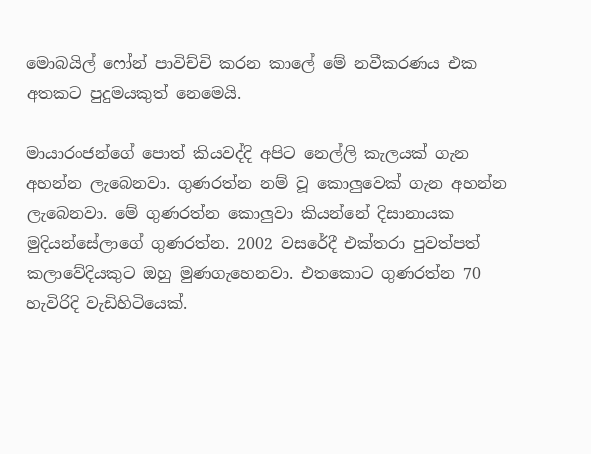මොබයිල් ෆෝන් පාවිච්චි කරන කාලේ මේ නවීකරණය එක අතකට පුදුමයකුත් නෙමෙයි.

මායාරංජන්ගේ පොත් කියවද්දි අපිට නෙල්ලි කැලයක් ගැන අහන්න ලැබෙනවා. ගුණරත්න නම් වූ කොලුවෙක් ගැන අහන්න ලැබෙනවා. මේ ගුණරත්න කොලුවා කියන්නේ දිසානායක මුදියන්සේලාගේ ගුණරත්න. 2002 වසරේදී එක්තරා පුවත්පත් කලාවේදියකුට ඔහු මුණගැහෙනවා. එතකොට ගුණරත්න 70 හැවිරිදි වැඩිහිටියෙක්.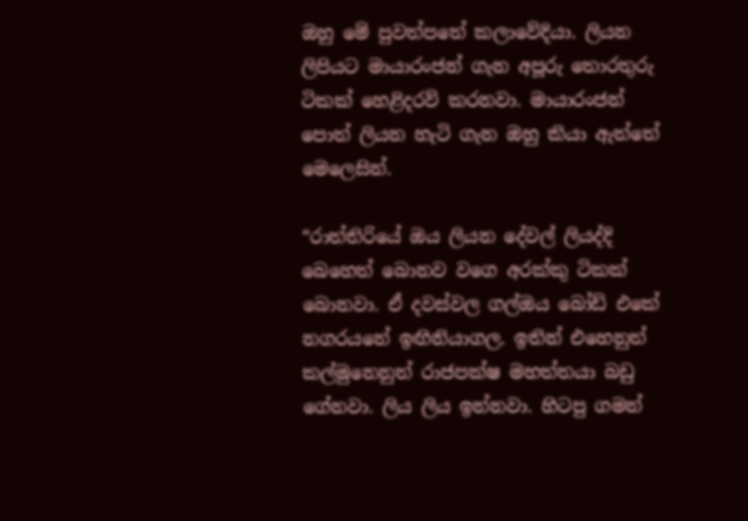ඔහු මේ පුවත්පතේ කලාවේදියා. ලියන ලිපියට මායාරංජන් ගැන අපූරු තොරතුරු ටිකක් හෙළිදරව් කරනවා. මායාරංජන් පොත් ලියන හැටි ගැන ඔහු කියා ඇත්තේ මෙලෙසින්.

“රාත්තිරියේ ඔය ලියන දේවල් ලියද්දි බෙහෙත් බොනව වගෙ අරක්කු ටිකක් බොනවා. ඒ දවස්වල ගල්ඔය බෝඩ් එකේ නගරයනේ ඉඟිනියාගල. ඉතින් එහෙනුත් කල්මුනෙනුත් රාජපක්ෂ මහත්තයා බඩු ගේනවා. ලිය ලිය ඉන්නවා. හිටපු ගමන්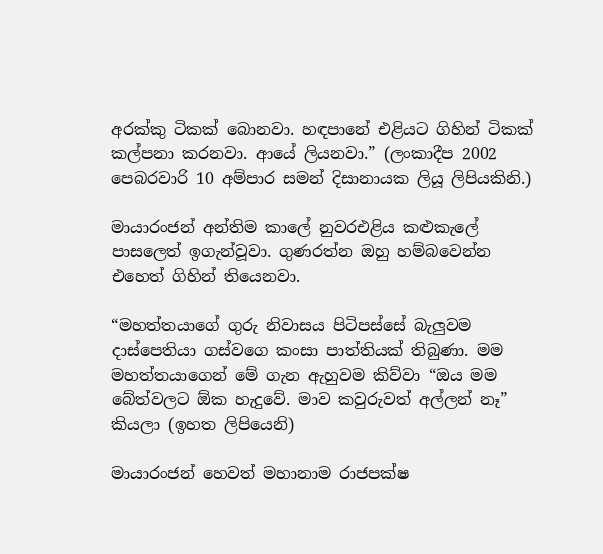අරක්කු ටිකක් බොනවා. හඳපානේ එළියට ගිහින් ටිකක් කල්පනා කරනවා. ආයේ ලියනවා.” (ලංකාදීප 2002 පෙබරවාරි 10 අම්පාර සමන් දිසානායක ලියූ ලිපියකිනි.)

මායාරංජන් අන්තිම කාලේ නුවරඑළිය කළුකැලේ පාසලෙත් ඉගැන්වූවා. ගුණරත්න ඔහු හම්බවෙන්න එහෙත් ගිහින් තියෙනවා.

“මහත්තයාගේ ගුරු නිවාසය පිටිපස්සේ බැලුවම දාස්පෙතියා ගස්වගෙ කංසා පාත්තියක් තිබුණා. මම මහත්තයාගෙන් මේ ගැන ඇහුවම කිව්වා “ඔය මම බේත්වලට ඕක හැදුවේ. මාව කවුරුවත් අල්ලන් නෑ” කියලා (ඉහත ලිපියෙනි)

මායාරංජන් හෙවත් මහානාම රාජපක්ෂ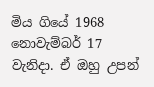මිය ගියේ 1968 නොවැම්බර් 17 වැනිදා. ඒ ඔහු උපන්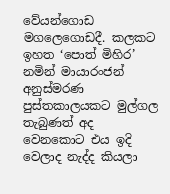වේයන්ගොඩ මගලෙගොඩදී. කලකට ඉහත ‘පොත් මිහිර’ නමින් මායාරංජන් අනුස්මරණ පුස්තකාලයකට මුල්ගල තැබුණත් අද වෙනකොට එය ඉදි වෙලාද නැද්ද කියලා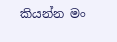කියන්න මං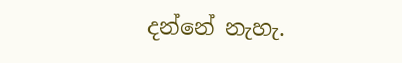දන්නේ නැහැ.